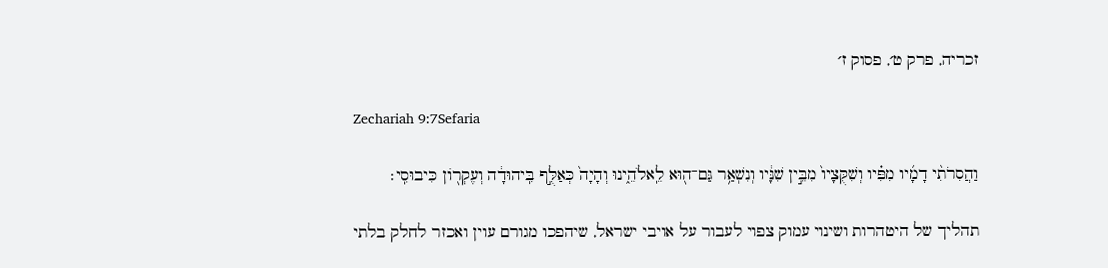זכריה, פרק ט׳, פסוק ז׳

Zechariah 9:7Sefaria

וַהֲסִרֹתִ֨י דָמָ֜יו מִפִּ֗יו וְשִׁקֻּצָיו֙ מִבֵּ֣ין שִׁנָּ֔יו וְנִשְׁאַ֥ר גַּם־ה֖וּא לֵֽאלֹהֵ֑ינוּ וְהָיָה֙ כְּאַלֻּ֣ף בִּֽיהוּדָ֔ה וְעֶקְר֖וֹן כִּיבוּסִֽי׃

תהליך של היטהרות ושינוי עמוק צפוי לעבור על אויבי ישראל, שיהפכו מגורם עוין ואכזר לחלק בלתי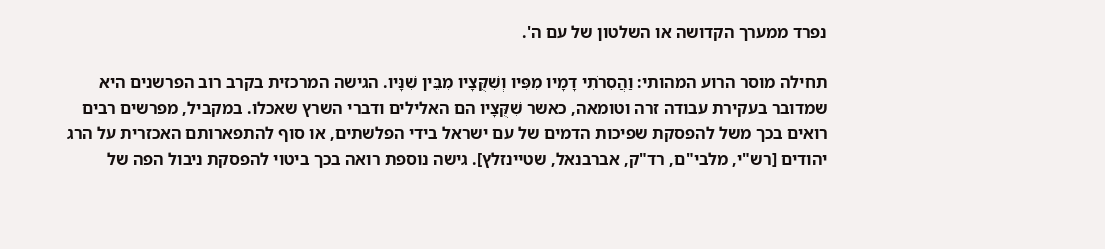נפרד ממערך הקדושה או השלטון של עם ה'.

תחילה מוסר הרוע המהותי: וַהֲסִרֹתִי דָמָיו מִפִּיו וְשִׁקֻּצָיו מִבֵּין שִׁנָּיו. הגישה המרכזית בקרב רוב הפרשנים היא שמדובר בעקירת עבודה זרה וטומאה, כאשר שִׁקֻּצָיו הם האלילים ודברי השרץ שאכלו. במקביל, מפרשים רבים רואים בכך משל להפסקת שפיכות הדמים של עם ישראל בידי הפלשתים, או סוף להתפארותם האכזרית על הרג יהודים [רש"י, מלבי"ם, רד"ק, אברבנאל, שטיינזלץ]. גישה נוספת רואה בכך ביטוי להפסקת ניבול הפה של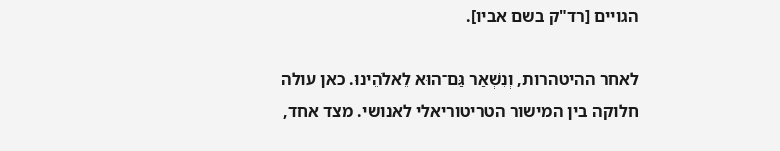הגויים [רד"ק בשם אביו].

לאחר ההיטהרות, וְנִשְׁאַר גַּם־הוּא לֵאלֹהֵינוּ. כאן עולה חלוקה בין המישור הטריטוריאלי לאנושי. מצד אחד,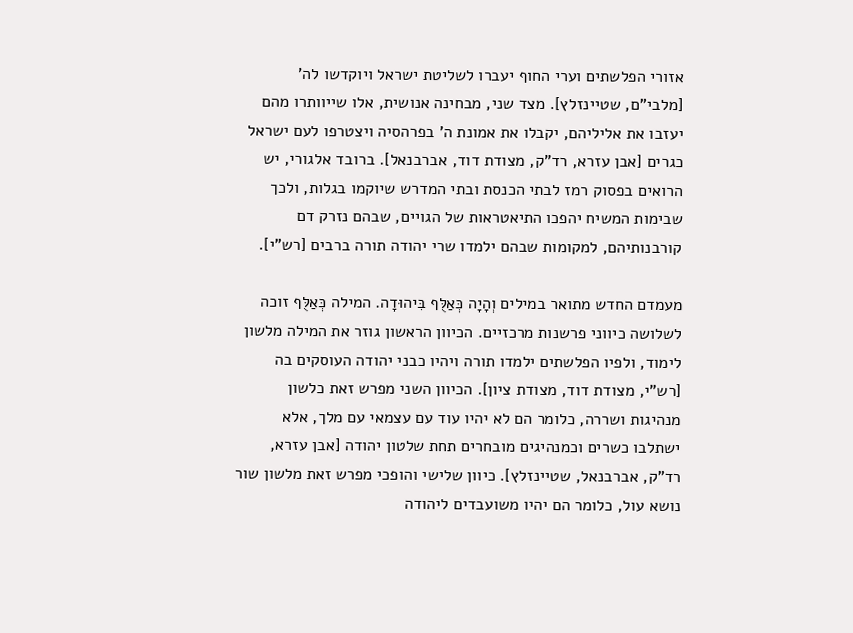אזורי הפלשתים וערי החוף יעברו לשליטת ישראל ויוקדשו לה' [מלבי"ם, שטיינזלץ]. מצד שני, מבחינה אנושית, אלו שייוותרו מהם יעזבו את אליליהם, יקבלו את אמונת ה' בפרהסיה ויצטרפו לעם ישראל כגרים [אבן עזרא, רד"ק, מצודת דוד, אברבנאל]. ברובד אלגורי, יש הרואים בפסוק רמז לבתי הכנסת ובתי המדרש שיוקמו בגלות, ולכך שבימות המשיח יהפכו התיאטראות של הגויים, שבהם נזרק דם קורבנותיהם, למקומות שבהם ילמדו שרי יהודה תורה ברבים [רש"י].

מעמדם החדש מתואר במילים וְהָיָה כְּאַלֻּף בִּיהוּדָה. המילה כְּאַלֻּף זוכה לשלושה כיווני פרשנות מרכזיים. הכיוון הראשון גוזר את המילה מלשון לימוד, ולפיו הפלשתים ילמדו תורה ויהיו כבני יהודה העוסקים בה [רש"י, מצודת דוד, מצודת ציון]. הכיוון השני מפרש זאת כלשון מנהיגות ושררה, כלומר הם לא יהיו עוד עם עצמאי עם מלך, אלא ישתלבו כשרים וכמנהיגים מובחרים תחת שלטון יהודה [אבן עזרא, רד"ק, אברבנאל, שטיינזלץ]. כיוון שלישי והופכי מפרש זאת מלשון שור נושא עול, כלומר הם יהיו משועבדים ליהודה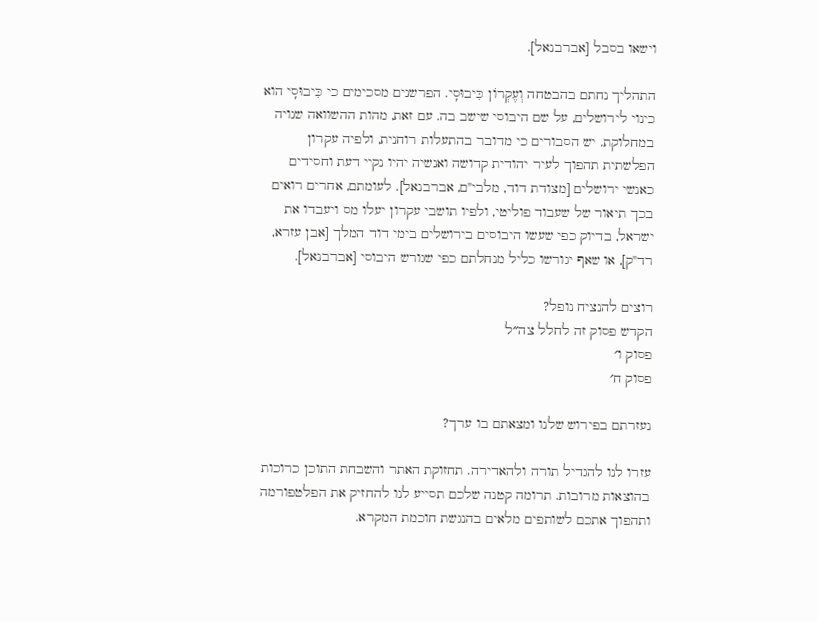וישאו בסבל [אברבנאל].

התהליך נחתם בהבטחה וְעֶקְרוֹן כִּיבוּסִֽי. הפרשנים מסכימים כי כִּיבוּסִֽי הוא כינוי לירושלים, על שם היבוסי שישב בה. עם זאת, מהות ההשוואה שנויה במחלוקת. יש הסבורים כי מדובר בהתעלות רוחנית, ולפיה עקרון הפלשתית תהפוך לעיר יהודית קדושה ואנשיה יהיו נקיי דעת וחסידים כאנשי ירושלים [מצודת דוד, מלבי"ם, אברבנאל]. לעומתם, אחרים רואים בכך תיאור של שעבוד פוליטי, ולפיו תושבי עקרון יעלו מס ויעבדו את ישראל, בדיוק כפי שעשו היבוסים בירושלים בימי דוד המלך [אבן עזרא, רד"ק], או שאף יגורשו כליל מנחלתם כפי שגורש היבוסי [אברבנאל].

רוצים להנציח נופל?
הקדש פסוק זה לחלל צה״ל
פסוק ו׳
פסוק ח׳

נעזרתם בפירוש שלנו ומצאתם בו ערך?

עזרו לנו להגדיל תורה ולהאדירה. תחזוקת האתר והשבחת התוכן כרוכות בהוצאות מרובות. תרומה קטנה שלכם תסייע לנו להחזיק את הפלטפורמה ותהפוך אתכם לשותפים מלאים בהנגשת חוכמת המקרא.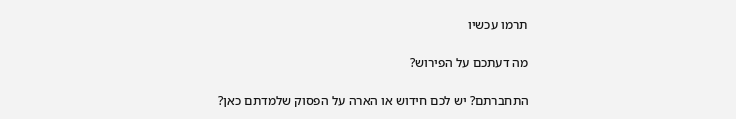תרמו עכשיו

מה דעתכם על הפירוש?

התחברתם? יש לכם חידוש או הארה על הפסוק שלמדתם כאן?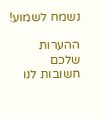נשמח לשמוע!

ההערות שלכם חשובות לנו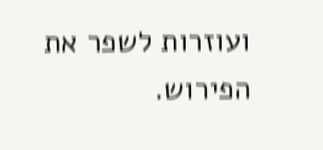ועוזרות לשפר את הפירוש.